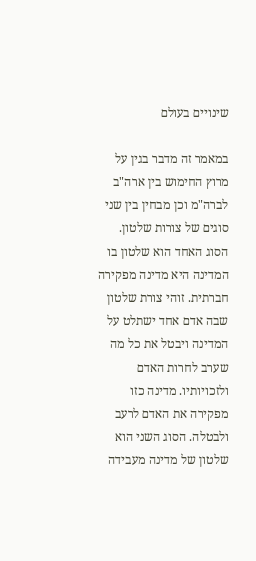שינויים בעולם

במאמר זה מדבר בגין על מרוץ החימוש בין ארה"ב לברה"מ וכן מבחין בין שני סוגים של צורות שלטון. הסוג האחד הוא שלטון בו המדינה היא מדינה מפקירה חברתית. זוהי צורת שלטון שבה אדם אחד ישתלט על המדינה ויבטל את כל מה שערב לחרות האדם ולזכויותיו. מדינה כזו מפקירה את האדם לרעב ולבטלה. הסוג השני הוא שלטון של מדינה מעבידה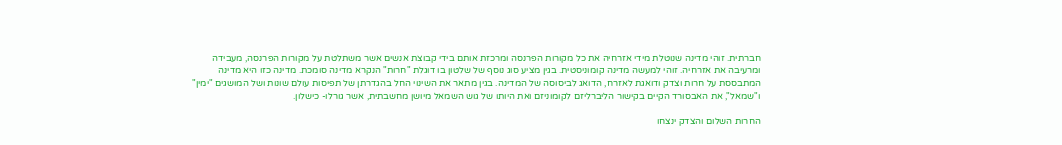חברתית. זוהי מדינה שנוטלת מידי אזרחיה את כל מקורות הפרנסה ומרכזת אותם בידי קבוצת אנשים אשר משתלטת על מקורות הפרנסה, מעבידה ומרעיבה את אזרחיה. זוהי למעשה מדינה קומוניסטית. בגין מציע סוג נוסף של שלטון בו דוגלת "חרות" הנקרא מדינה סומכת. מדינה כזו היא מדינה המתבססת על חרות וצדק ודואגת לאזרח, הדואג לביסוסה של המדינה. בגין מתאר את השינוי החל בהגדרתן של תפיסות עולם שונות ושל המושגים "ימין" ו"שמאל", את האבסורד הקיים בקישור הליברליזם לקומוניזם ואת היותו של גוש השמאל מיושן מחשבתית, אשר גורלו- כישלון.

החרות השלום והצדק ינצחו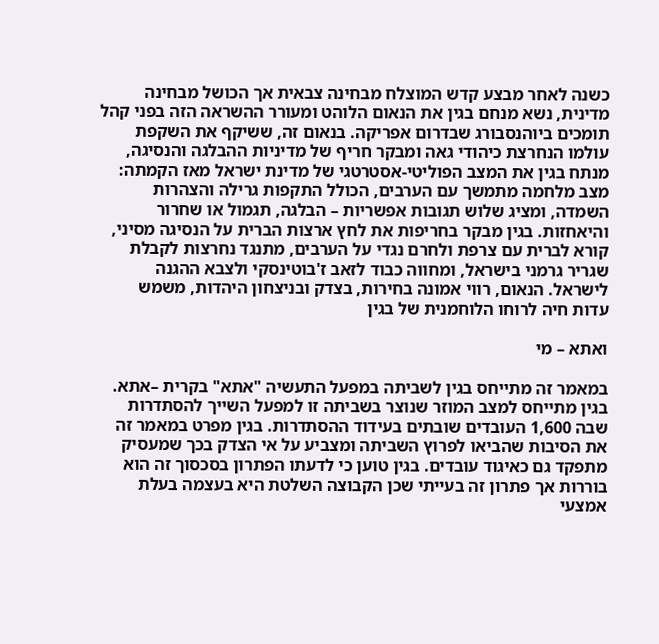כשנה לאחר מבצע קדש המוצלח מבחינה צבאית אך הכושל מבחינה מדינית, נשא מנחם בגין את הנאום הלוהט ומעורר ההשראה הזה בפני קהל תומכים ביוהנסבורג שבדרום אפריקה. בנאום זה, ששיקף את השקפת עולמו הנחרצת כיהודי גאה ומבקר חריף של מדיניות ההבלגה והנסיגה, מנתח בגין את המצב הפוליטי-אסטרטגי של מדינת ישראל מאז הקמתה: מצב מלחמה מתמשך עם הערבים, הכולל התקפות גרילה והצהרות השמדה, ומציג שלוש תגובות אפשריות – הבלגה, תגמול או שחרור והיאחזות. בגין מבקר בחריפות את לחץ ארצות הברית על הנסיגה מסיני, קורא לברית עם צרפת ולחרם נגדי על הערבים, מתנגד נחרצות לקבלת שגריר גרמני בישראל, ומחווה כבוד לזאב ז'בוטינסקי ולצבא ההגנה לישראל. הנאום, רווי אמונה בחירות, בצדק ובניצחון היהדות, משמש עדות חיה לרוחו הלוחמנית של בגין

ואתא – מי

במאמר זה מתייחס בגין לשביתה במפעל התעשיה "אתא" בקרית –אתא. בגין מתייחס למצב המוזר שנוצר בשביתה זו למפעל השייך להסתדרות שבה 1,600 העובדים שובתים בעידוד ההסתדרות. בגין מפרט במאמר זה את הסיבות שהביאו לפרוץ השביתה ומצביע על אי הצדק בכך שמעסיק מתפקד גם כאיגוד עובדים. בגין טוען כי לדעתו הפתרון בסכסוך זה הוא בוררות אך פתרון זה בעייתי שכן הקבוצה השלטת היא בעצמה בעלת אמצעי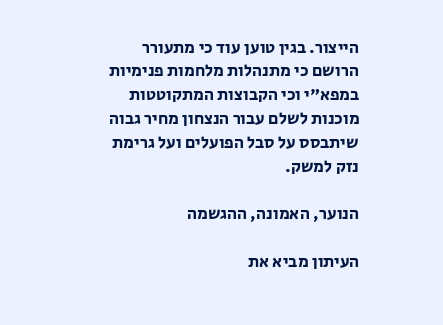הייצור. בגין טוען עוד כי מתעורר הרושם כי מתנהלות מלחמות פנימיות במפא"י וכי הקבוצות המתקוטטות מוכנות לשלם עבור הנצחון מחיר גבוה שיתבסס על סבל הפועלים ועל גרימת נזק למשק.

הנוער, האמונה, ההגשמה

העיתון מביא את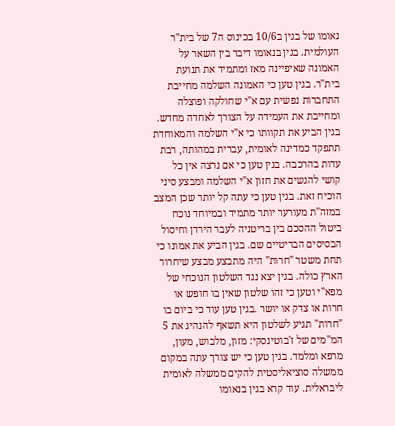נאומו של בגין ב10/6 בכינוס ה7 של בית"ר העולמית. בגין בנאומו דיבר בין השאר על האמונה שאיפיינה מאז ומתמיד את תנועת בית"ר. בגין טען כי האמונה השלמה מחייבת התחברות נפשית עם א"י שחולקה ופוצלה ומחייבת את העמידה על הצורך לאחדה מחדש. בגין הביע את תקוותו כי א"י השלמה והמאוחדת תתפקד כמדינה לאומית, עברית במהותה, רבת עדות בהרכבה. בגין טען כי אם נרצה אין כל קושי להגשים את חזון א"י השלמה ומבצע סיני הוכיח זאת. בגין טען כי עתה קל יותר שכן המצב במזה"ת מעורער יותר מתמיד ובמיוחד נוכח ביטול ההסכם בין בריטניה לעבר הירדן וחיסול הבסיסים הבריטיים שם. בגין הביע את אמונו כי תחת משטר "חרות" היה מתבצע מבצע שיחרור הארץ כולה. בגין יצא נגד השלטון הנוכחי של מפא"י וטען כי זהו שלטון שאין בו חופש או חרות או צדק או יושר .בגין טען עוד כי ביום בו "חרות" תגיע לשלטון היא תשאף להנהיג את 5 המ"מים של ז'בוטינסקי: מזון, מלבוש, מעון, מרפא ומלמד. בגין טען כי יש צורך עתה במקום ממשלה סוציאליסטית להקים ממשלה לאומית ליבראלית. עוד קרא בגין בנאומו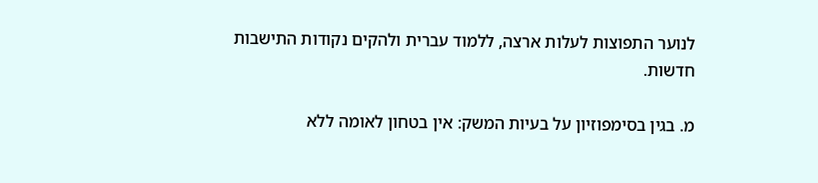לנוער התפוצות לעלות ארצה, ללמוד עברית ולהקים נקודות התישבות חדשות.

מ. בגין בסימפוזיון על בעיות המשק: אין בטחון לאומה ללא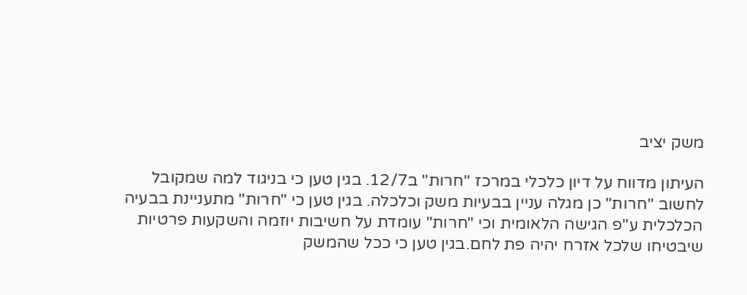משק יציב

העיתון מדווח על דיון כלכלי במרכז "חרות" ב12/7. בגין טען כי בניגוד למה שמקובל לחשוב "חרות" כן מגלה עניין בבעיות משק וכלכלה. בגין טען כי "חרות" מתעניינת בבעיה הכלכלית ע"פ הגישה הלאומית וכי "חרות" עומדת על חשיבות יוזמה והשקעות פרטיות שיבטיחו שלכל אזרח יהיה פת לחם.בגין טען כי ככל שהמשק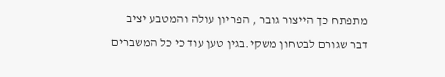מתפתח כך הייצור גובר , הפריון עולה והמטבע יציב דבר שגורם לבטחון משקי.בגין טען עוד כי כל המשברים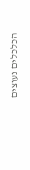הכלכלים נעוצים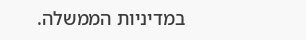במדיניות הממשלה.